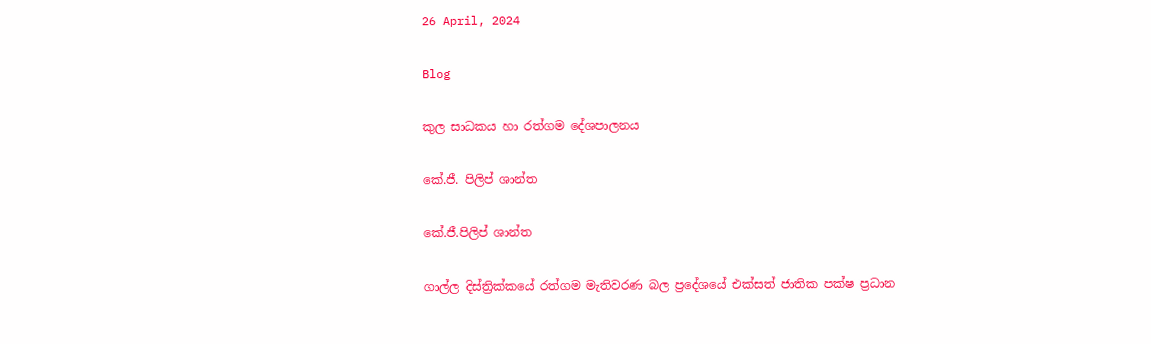26 April, 2024

Blog

කුල සාධකය හා රත්ගම දේශපාලනය

කේ.ජී. පිලිප් ශාන්ත

කේ.ජී.පිලිප් ශාන්ත

ගාල්ල දිස්ත්‍රික්කයේ රත්ගම මැතිවරණ බල ප්‍රදේශයේ එක්සත් ජාතික පක්ෂ ප්‍රධාන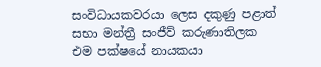සංවිධායකවරයා ලෙස දකුණු පළාත් සභා මන්ත්‍රී සංජීව් කරුණාතිලක එම පක්ෂයේ නායකයා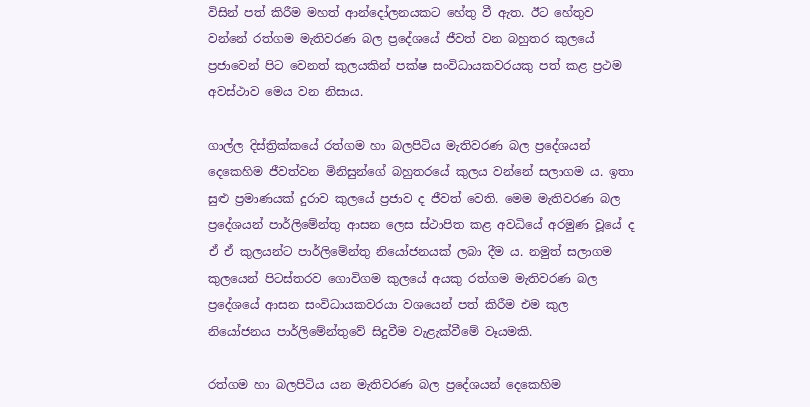විසින් පත් කිරීම මහත් ආන්දෝලනයකට හේතු වී ඇත. ඊට හේතුව වන්නේ රත්ගම මැතිවරණ බල ප්‍රදේශයේ ජීවත් වන බහුතර කුලයේ ප්‍රජාවෙන් පිට වෙනත් කුලයකින් පක්ෂ සංවිධායකවරයකු පත් කළ ප්‍රථම අවස්ථාව මෙය වන නිසාය.

ගාල්ල දිස්ත්‍රික්කයේ රත්ගම හා බලපිටිය මැතිවරණ බල ප්‍රදේශයන් දෙකෙහිම ජීවත්වන මිනිසුන්ගේ බහුතරයේ කුලය වන්නේ සලාගම ය. ඉතා සුළු ප්‍රමාණයක් දුරාව කුලයේ ප්‍රජාව ද ජීවත් වෙති. මෙම මැතිවරණ බල ප්‍රදේශයන් පාර්ලිමේන්තු ආසන ලෙස ස්ථාපිත කළ අවධියේ අරමුණ වූයේ ද ඒ ඒ කුලයන්ට පාර්ලිමේන්තු නියෝජනයක් ලබා දීම ය. නමුත් සලාගම කුලයෙන් පිටස්තරව ගොවිගම කුලයේ අයකු රත්ගම මැතිවරණ බල ප්‍රදේශයේ ආසන සංවිධායකවරයා වශයෙන් පත් කිරීම එම කුල නියෝජනය පාර්ලිමේන්තුවේ සිදුවීම වැළැක්වීමේ වෑයමකි.

රත්ගම හා බලපිටිය යන මැතිවරණ බල ප්‍රදේශයන් දෙකෙහිම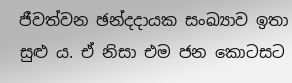ජීවත්වන ඡන්දදායක සංඛ්‍යාව ඉතා සුළු ය. ඒ නිසා එම ජන කොටසට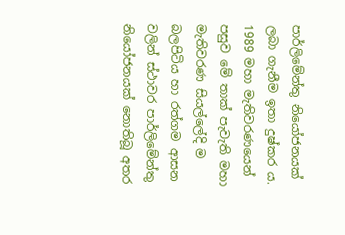පාර්ලිමේන්තු නියෝජනයක් ලබා ගැනීම ඉතා දුෂ්කර ය. 1989 මහා මැතිවරණයෙන් පසුව මේ තාක් පැවැති මහා මැතිවරණ සියල්ලේදි ම බලපිටිය හා රත්ගම ආසන වලින් ස්ථාවර පාර්ලිමේන්තු නියෝජනයක් නොතිබූ අතර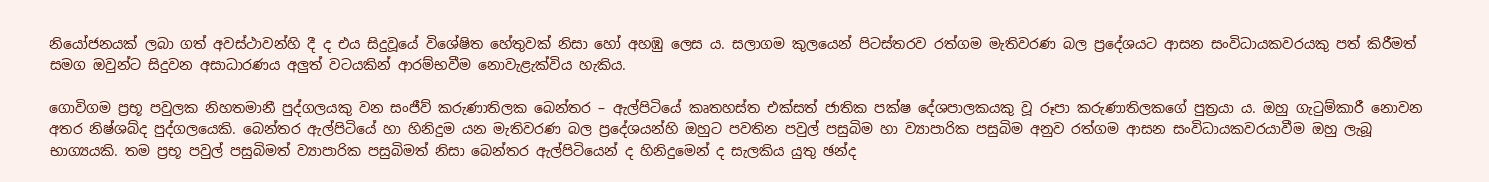නියෝජනයක් ලබා ගත් අවස්ථාවන්හි දී ද එය සිදුවූයේ විශේෂිත හේතුවක් නිසා හෝ අහඹු ලෙස ය. සලාගම කුලයෙන් පිටස්තරව රත්ගම මැතිවරණ බල ප්‍රදේශයට ආසන සංවිධායකවරයකු පත් කිරීමත් සමග ඔවුන්ට සිදුවන අසාධාරණය අලුත් වටයකින් ආරම්භවීම නොවැළැක්විය හැකිය.

ගොවිගම ප්‍රභූ පවුලක නිහතමානී පුද්ගලයකු වන සංජීව් කරුණාතිලක බෙන්තර – ඇල්පිටියේ කෘතහස්ත එක්සත් ජාතික පක්ෂ දේශපාලකයකු වූ රූපා කරුණාතිලකගේ පුත්‍රයා ය. ඔහු ගැටුම්කාරී නොවන අතර නිෂ්ශබ්ද පුද්ගලයෙකි. බෙන්තර ඇල්පිටියේ හා හිනිදුම යන මැතිවරණ බල ප්‍රදේශයන්හි ඔහුට පවතින පවුල් පසුබිම හා ව්‍යාපාරික පසුබිම අනුව රත්ගම ආසන සංවිධායකවරයාවීම ඔහු ලැබූ භාග්‍යයකි. තම ප්‍රභූ පවුල් පසුබිමත් ව්‍යාපාරික පසුබිමත් නිසා බෙන්තර ඇල්පිටියෙන් ද හිනිදුමෙන් ද සැලකිය යුතු ඡන්ද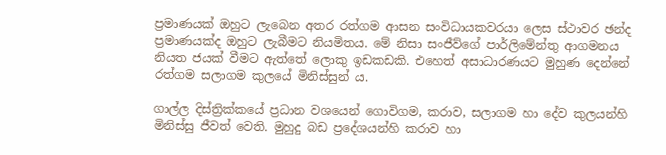ප්‍රමාණයක් ඔහුට ලැබෙන අතර රත්ගම ආසන සංවිධායකවරයා ලෙස ස්ථාවර ඡන්ද ප්‍රමාණයක්ද ඔහුට ලැබීමට නියමිතය. මේ නිසා සංජීව්ගේ පාර්ලිමේන්තු ආගමනය නියත ජයක් වීමට ඇත්තේ ලොකු ඉඩකඩකි. එහෙත් අසාධාරණයට මුහුණ දෙන්නේ රත්ගම සලාගම කුලයේ මිනිස්සුන් ය.

ගාල්ල දිස්ත්‍රික්කයේ ප්‍රධාන වශයෙන් ගොවිගම, කරාව, සලාගම හා දේව කුලයන්හි මිනිස්සු ජීවත් වෙති. මුහුදු බඩ ප්‍රදේශයන්හි කරාව හා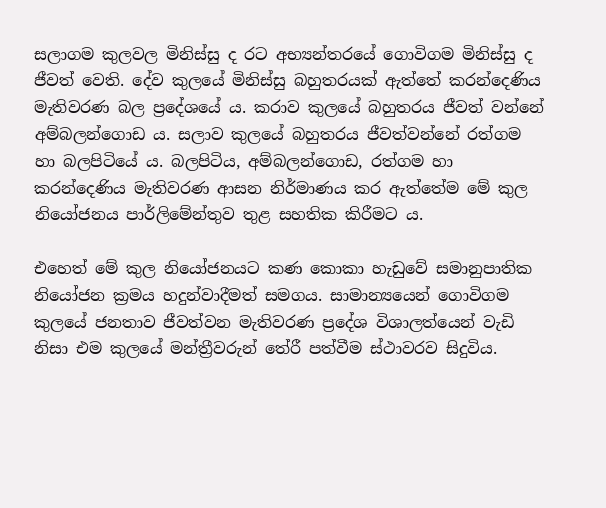සලාගම කුලවල මිනිස්සු ද රට අභ්‍යන්තරයේ ගොවිගම මිනිස්සු ද ජීවත් වෙති. දේව කුලයේ මිනිස්සු බහුතරයක් ඇත්තේ කරන්දෙණිය මැතිවරණ බල ප්‍රදේශයේ ය. කරාව කුලයේ බහුතරය ජීවත් වන්නේ අම්බලන්ගොඩ ය. සලාව කුලයේ බහුතරය ජීවත්වන්නේ රත්ගම හා බලපිටියේ ය. බලපිටිය, අම්බලන්ගොඩ, රත්ගම හා කරන්දෙණිය මැතිවරණ ආසන නිර්මාණය කර ඇත්තේම මේ කුල නියෝජනය පාර්ලිමේන්තුව තුළ සහතික කිරීමට ය.

එහෙත් මේ කුල නියෝජනයට කණ කොකා හැඩුවේ සමානුපාතික නියෝජන ක්‍රමය හදුන්වාදීමත් සමගය. සාමාන්‍යයෙන් ගොවිගම කුලයේ ජනතාව ජීවත්වන මැතිවරණ ප්‍රදේශ විශාලත්යෙන් වැඩි නිසා එම කුලයේ මන්ත්‍රීවරුන් තේරී පත්වීම ස්ථාවරව සිදුවිය.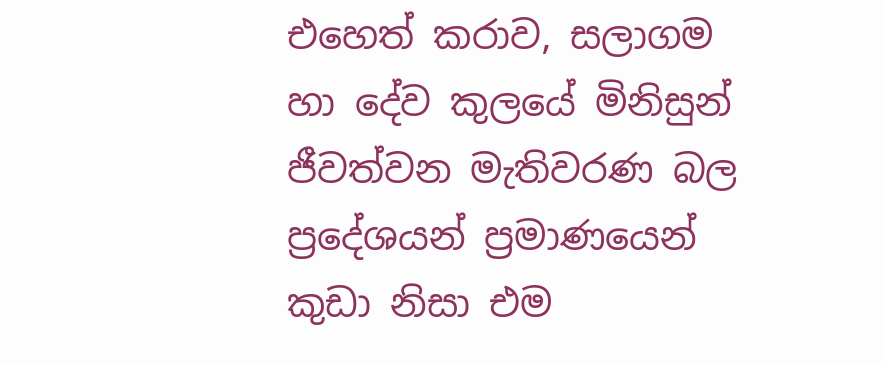එහෙත් කරාව, සලාගම හා දේව කුලයේ මිනිසුන් ජීවත්වන මැතිවරණ බල ප්‍රදේශයන් ප්‍රමාණයෙන් කුඩා නිසා එම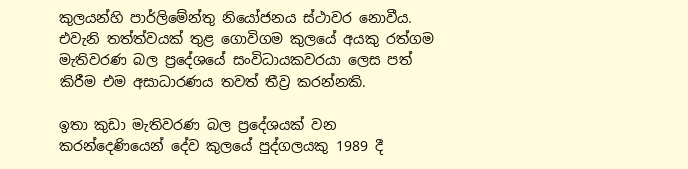කුලයන්හි පාර්ලිමේන්තු නියෝජනය ස්ථාවර නොවීය. එවැනි තත්ත්වයක් තුළ ගොවිගම කුලයේ අයකු රත්ගම මැතිවරණ බල ප්‍රදේශයේ සංවිධායකවරයා ලෙස පත් කිරීම එම අසාධාරණය තවත් තීව්‍ර කරන්නකි.

ඉතා කුඩා මැතිවරණ බල ප්‍රදේශයක් වන කරන්දෙණියෙන් දේව කුලයේ පුද්ගලයකු 1989 දී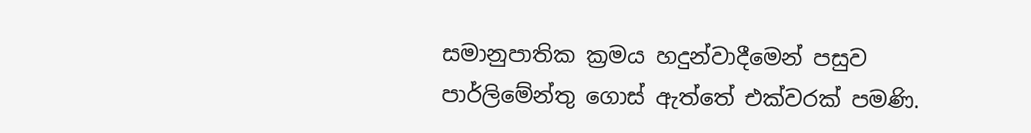සමානුපාතික ක්‍රමය හදුන්වාදීමෙන් පසුව පාර්ලිමේන්තු ගොස් ඇත්තේ එක්වරක් පමණි.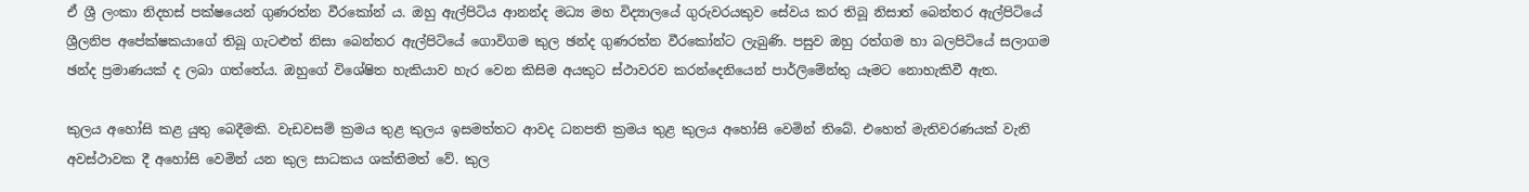ඒ ශ්‍රී ලංකා නිදහස් පක්ෂයෙන් ගුණරත්න වීරකෝන් ය. ඔහු ඇල්පිටිය ආනන්ද මධ්‍ය මහ විද්‍යාලයේ ගුරුවරයකුව සේවය කර තිබූ නිසාත් බෙන්තර ඇල්පිටියේ ශ්‍රීලනිප අපේක්ෂකයාගේ තිබූ ගැටළුත් නිසා බෙන්තර ඇල්පිටියේ ගොවිගම කුල ඡන්ද ගුණරත්න වීරකෝන්ට ලැබුණි. පසුව ඔහු රත්ගම හා බලපිටියේ සලාගම ඡන්ද ප්‍රමාණයක් ද ලබා ගත්තේය. ඔහුගේ විශේෂිත හැකියාව හැර වෙන කිසිම අයකුට ස්ථාවරව කරන්දෙනියෙන් පාර්ලිමේන්තු යෑමට නොහැකිවී ඇත.

කුලය අහෝසි කළ යුතු බෙදීමකි. වැඩවසම් ක්‍රමය තුළ කුලය ඉසමත්තට ආවද ධනපති ක්‍රමය තුළ කුලය අහෝසි වෙමින් තිබේ. එහෙත් මැතිවරණයක් වැනි අවස්ථාවක දී අහෝසි වෙමින් යන කුල සාධකය ශක්තිමත් වේ. කුල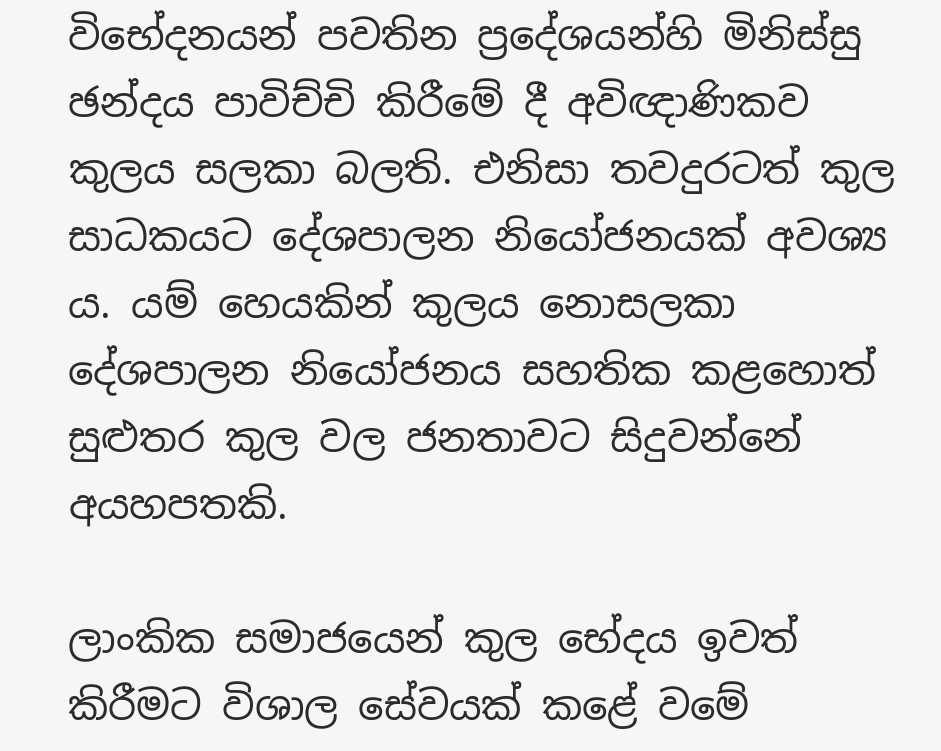විභේදනයන් පවතින ප්‍රදේශයන්හි මිනිස්සු ඡන්දය පාවිච්චි කිරීමේ දී අවිඥාණිකව කුලය සලකා බලති. එනිසා තවදුරටත් කුල සාධකයට දේශපාලන නියෝජනයක් අවශ්‍ය ය. යම් හෙයකින් කුලය නොසලකා දේශපාලන නියෝජනය සහතික කළහොත් සුළුතර කුල වල ජනතාවට සිදුවන්නේ අයහපතකි.

ලාංකික සමාජයෙන් කුල භේදය ඉවත් කිරීමට විශාල සේවයක් කළේ වමේ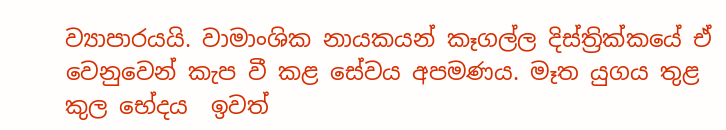ව්‍යාපාරයයි. වාමාංශික නායකයන් කෑගල්ල දිස්ත්‍රික්කයේ ඒ වෙනුවෙන් කැප වී කළ සේවය අපමණය. මෑත යුගය තුළ කුල භේදය  ඉවත්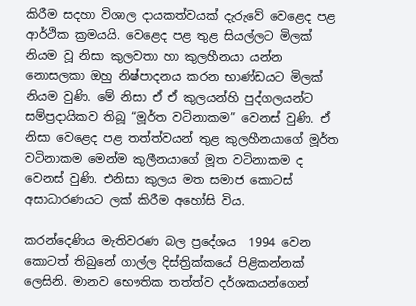කිරීම සදහා විශාල දායකත්වයක් දැරුවේ වෙළෙද පළ ආර්ථික ක්‍රමයයි. වෙළෙද පළ තුළ සියල්ලට මිලක් නියම වූ නිසා කුලවතා හා කුලහීනයා යන්න නොසලකා ඔහු නිෂ්පාදනය කරන භාණ්ඩයට මිලක් නියම වුණි. මේ නිසා ඒ ඒ කුලයන්හි පුද්ගලයන්ට සම්ප්‍රදායිකව තිබූ “මූර්ත වටිනාකම” වෙනස් වුණි. ඒ නිසා වෙළෙද පළ තත්ත්වයන් තුළ කුලහීනයාගේ මූර්ත වටිනාකම මෙන්ම කුලීනයාගේ මූත වටිනාකම ද වෙනස් වුණි. එනිසා කුලය මත සමාජ කොටස් අසාධාරණයට ලක් කිරීම අහෝසි විය.

කරන්දෙණිය මැතිවරණ බල ප්‍රදේශය  1994 වෙන කොටත් තිබුනේ ගාල්ල දිස්ත්‍රික්කයේ පිළිකන්නක් ලෙසිනි. මානව භෞතික තත්ත්ව දර්ශකයන්ගෙන්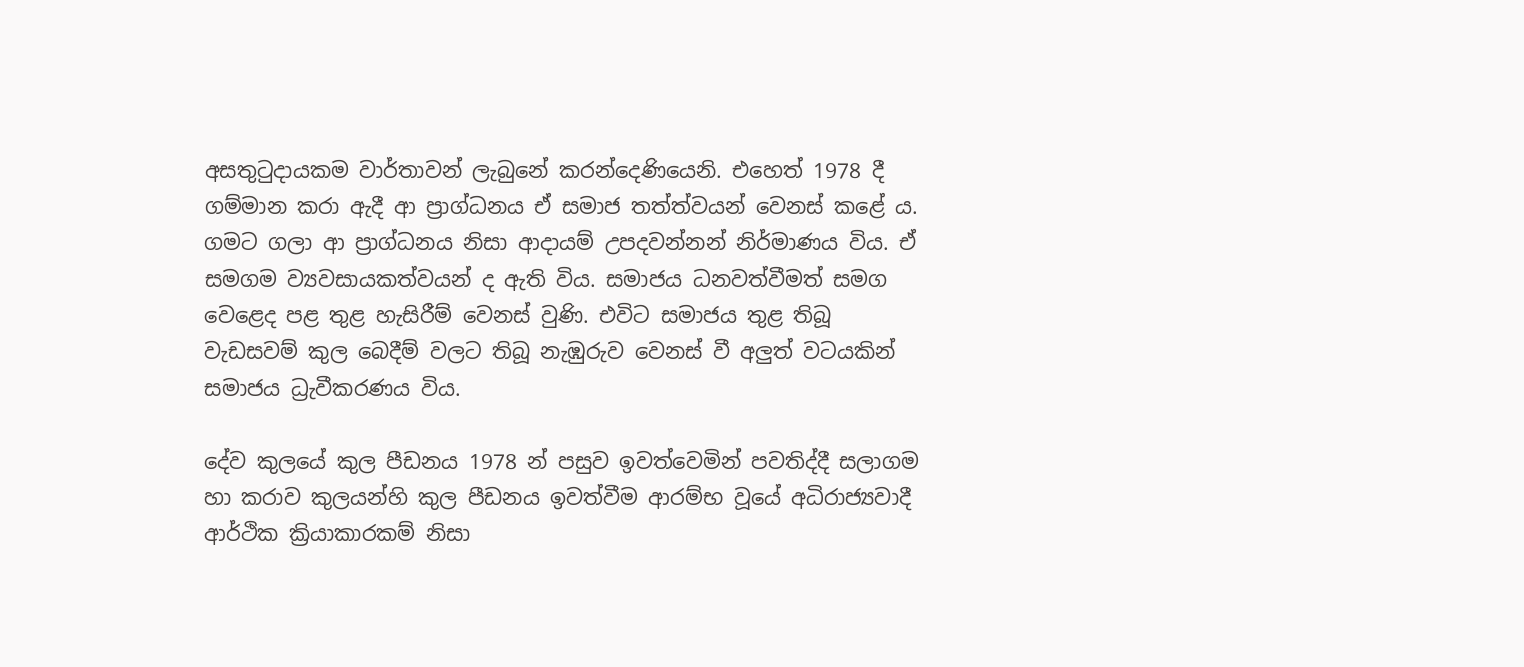අසතුටුදායකම වාර්තාවන් ලැබුනේ කරන්දෙණියෙනි. එහෙත් 1978 දී ගම්මාන කරා ඇදී ආ ප්‍රාග්ධනය ඒ සමාජ තත්ත්වයන් වෙනස් කළේ ය. ගමට ගලා ආ ප්‍රාග්ධනය නිසා ආදායම් උපදවන්නන් නිර්මාණය විය. ඒ සමගම ව්‍යවසායකත්වයන් ද ඇති විය. සමාජය ධනවත්වීමත් සමග වෙළෙද පළ තුළ හැසිරීම් වෙනස් වුණි. එවිට සමාජය තුළ තිබූ වැඩසවම් කුල බෙදීම් වලට තිබූ නැඹුරුව වෙනස් වී අලුත් වටයකින් සමාජය ධ්‍රැවීකරණය විය.

දේව කුලයේ කුල පීඩනය 1978 න් පසුව ඉවත්වෙමින් පවතිද්දී සලාගම හා කරාව කුලයන්හි කුල පීඩනය ඉවත්වීම ආරම්භ වූයේ අධිරාජ්‍යවාදී ආර්ථික ක්‍රියාකාරකම් නිසා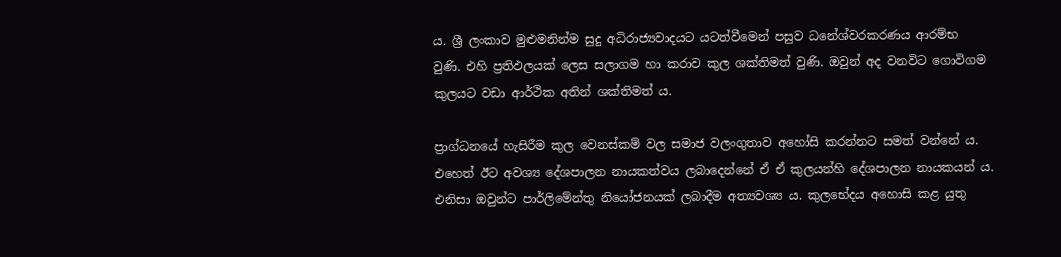ය. ශ්‍රී ලංකාව මුළුමනින්ම සුදු අධිරාජ්‍යවාදයට යටත්වීමෙන් පසුව ධනේශ්වරකරණය ආරම්භ වුණි. එහි ප්‍රතිඵලයක් ලෙස සලාගම හා කරාව කුල ශක්තිමත් වුණි. ඔවුන් අද වනවිට ගොවිගම කුලයට වඩා ආර්ථික අතින් ශක්තිමත් ය.

ප්‍රාග්ධනයේ හැසිරීම කුල වෙනස්කම් වල සමාජ වලංගුතාව අහෝසි කරන්නට සමත් වන්නේ ය. එහෙත් ඊට අවශ්‍ය දේශපාලන නායකත්වය ලබාදෙන්නේ ඒ ඒ කුලයන්හි දේශපාලන නායකයන් ය. එනිසා ඔවුන්ට පාර්ලිමේන්තු නියෝජනයක් ලබාදීම අත්‍යවශ්‍ය ය. කුලභේදය අහොසි කළ යුතු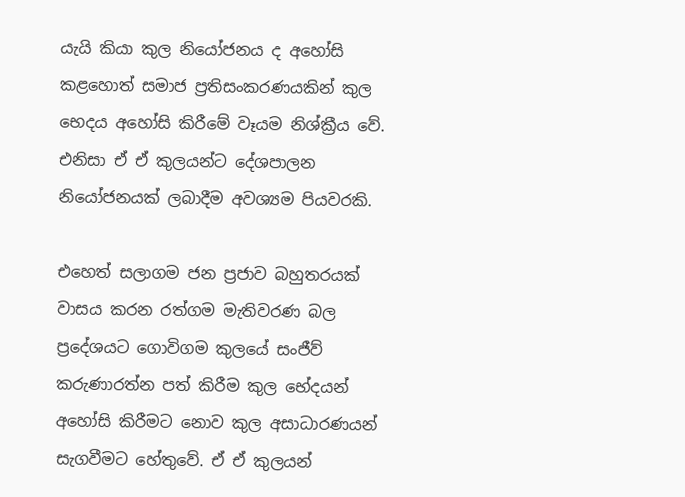යැයි කියා කුල නියෝජනය ද අහෝසි කළහොත් සමාජ ප්‍රතිසංකරණයකින් කුල භෙදය අහෝසි කිරීමේ වෑයම නිශ්ක්‍රීය වේ. එනිසා ඒ ඒ කුලයන්ට දේශපාලන නියෝජනයක් ලබාදීම අවශ්‍යම පියවරකි.

එහෙත් සලාගම ජන ප්‍රජාව බහුතරයක් වාසය කරන රත්ගම මැතිවරණ බල ප්‍රදේශයට ගොවිගම කුලයේ සංජීව් කරුණාරත්න පත් කිරීම කුල භේදයන් අහෝසි කිරීමට නොව කුල අසාධාරණයන් සැගවීමට හේතුවේ. ඒ ඒ කුලයන්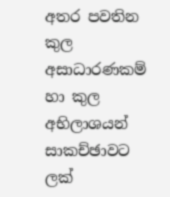අතර පවතින කුල අසාධාරණකම් හා කුල අභිලාශයන් සාකච්ඡාවට ලක්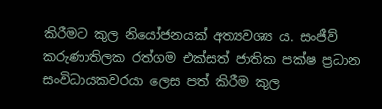කිරීමට කුල නියෝජනයක් අත්‍යවශ්‍ය ය. සංජීව් කරුණාතිලක රත්ගම එක්සත් ජාතික පක්ෂ ප්‍රධාන සංවිධායකවරයා ලෙස පත් කිරීම කුල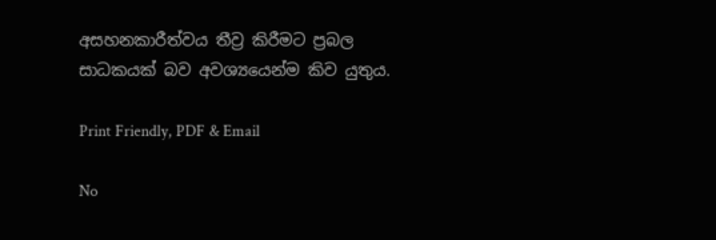අසහනකාරීත්වය තීව්‍ර කිරීමට ප්‍රබල සාධකයක් බව අවශ්‍යයෙන්ම කිව යුතුය.

Print Friendly, PDF & Email

No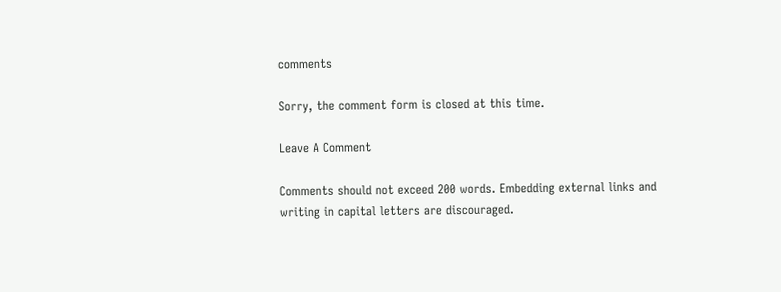comments

Sorry, the comment form is closed at this time.

Leave A Comment

Comments should not exceed 200 words. Embedding external links and writing in capital letters are discouraged.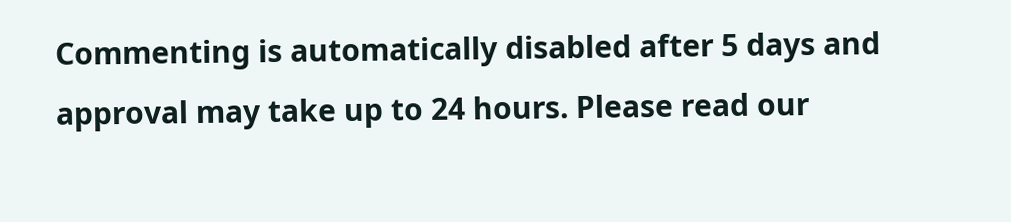Commenting is automatically disabled after 5 days and approval may take up to 24 hours. Please read our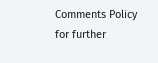Comments Policy for further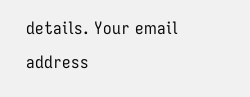details. Your email address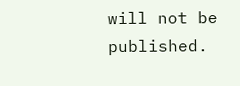will not be published.